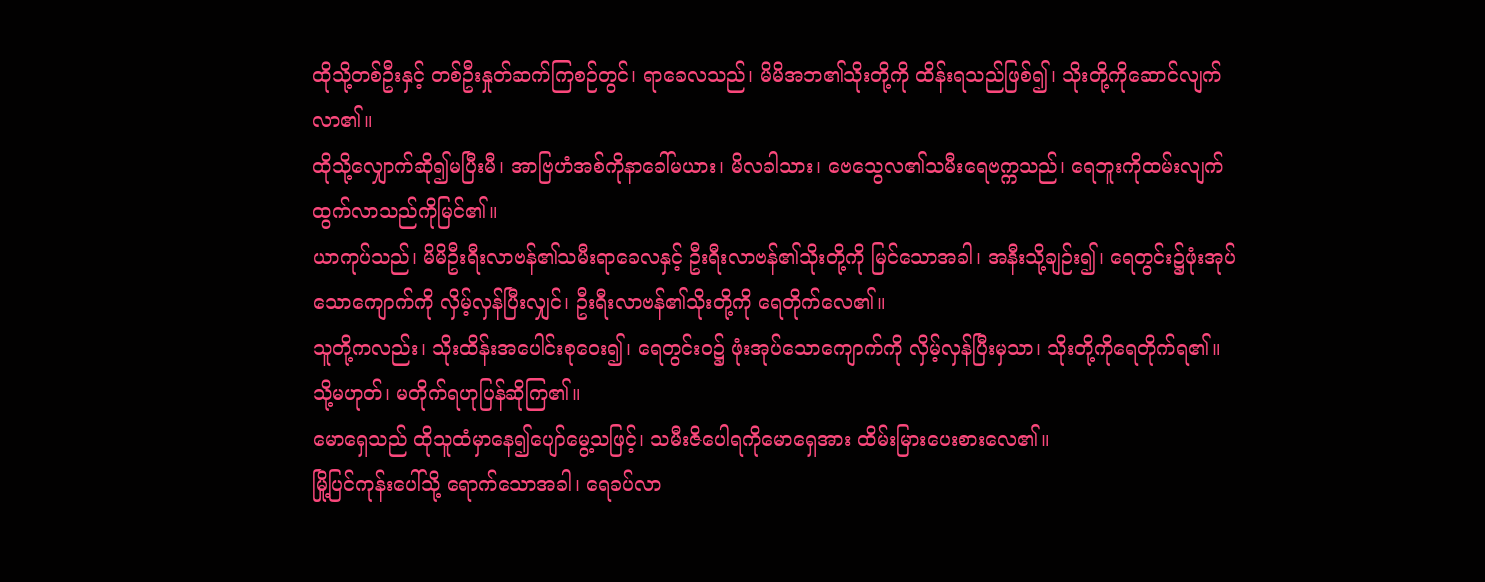ထိုသို့တစ်ဦးနှင့် တစ်ဦးနှုတ်ဆက်ကြစဉ်တွင်၊ ရာခေလသည်၊ မိမိအဘ၏သိုးတို့ကို ထိန်းရသည်ဖြစ်၍၊ သိုးတို့ကိုဆောင်လျက်လာ၏။
ထိုသို့လျှောက်ဆို၍မပြီးမီ၊ အာဗြဟံအစ်ကိုနာခေါ်မယား၊ မိလခါသား၊ ဗေသွေလ၏သမီးရေဗက္ကသည်၊ ရေဘူးကိုထမ်းလျက် ထွက်လာသည်ကိုမြင်၏။
ယာကုပ်သည်၊ မိမိဦးရီးလာဗန်၏သမီးရာခေလနှင့် ဦးရီးလာဗန်၏သိုးတို့ကို မြင်သောအခါ၊ အနီးသို့ချဉ်း၍၊ ရေတွင်း၌ဖုံးအုပ်သောကျောက်ကို လှိမ့်လှန်ပြီးလျှင်၊ ဦးရီးလာဗန်၏သိုးတို့ကို ရေတိုက်လေ၏။
သူတို့ကလည်း၊ သိုးထိန်းအပေါင်းစုဝေး၍၊ ရေတွင်းဝ၌ ဖုံးအုပ်သောကျောက်ကို လှိမ့်လှန်ပြီးမှသာ၊ သိုးတို့ကိုရေတိုက်ရ၏။ သို့မဟုတ်၊ မတိုက်ရဟုပြန်ဆိုကြ၏။
မောရှေသည် ထိုသူထံမှာနေ၍ပျော်မွေ့သဖြင့်၊ သမီးဇိပေါရကိုမောရှေအား ထိမ်းမြားပေးစားလေ၏။
မြို့ပြင်ကုန်းပေါ်သို့ ရောက်သောအခါ၊ ရေခပ်လာ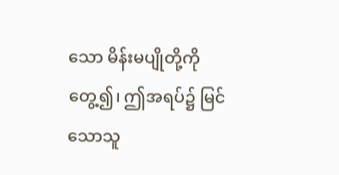သော မိန်းမပျိုတို့ကိုတွေ့၍၊ ဤအရပ်၌ မြင်သောသူ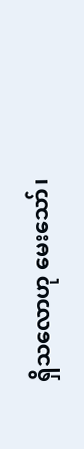ရှိသလောဟု မေးသော်၊